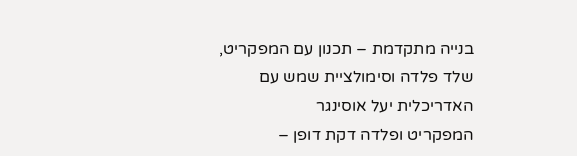בנייה מתקדמת – תכנון עם המפקריט, שלד פלדה וסימולציית שמש עם האדריכלית יעל אוסינגר
המפקריט ופלדה דקת דופן –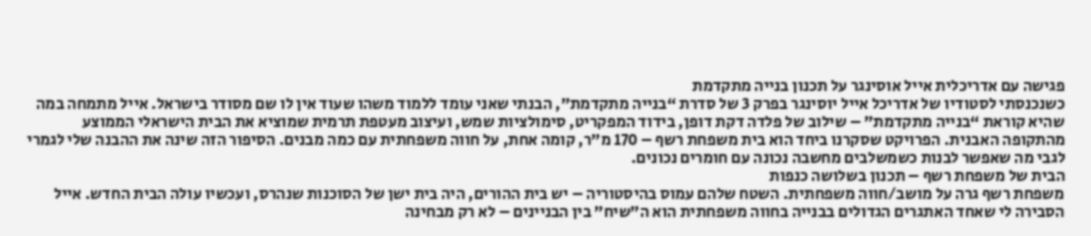פגישה עם אדריכלית אייל אוסינגר על תכנון בנייה מתקדמת
כשנכנסתי לסטודיו של אדריכל אייל יוסינגר בפרק 3 של סדרת “בנייה מתקדמת”, הבנתי שאני עומד ללמוד משהו שעוד אין לו שם מסודר בישראל. אייל מתמחה במה שהיא קוראת “בנייה מתקדמת” – שילוב של פלדה דקת דופן, בידוד המפקריט, סימולציות שמש, ועיצוב מעטפת תרמית שמוציא את הבית הישראלי הממוצע מהתקופה האבנית. הפרויקט שסקרנו ביחד הוא בית משפחת רשף – 170 מ”ר, קומה אחת, על חווה משפחתית עם כמה מבנים. הסיפור הזה שינה את ההבנה שלי לגמרי לגבי מה שאפשר לבנות כשמשלבים מחשבה נכונה עם חומרים נכונים.
הבית של משפחת רשף – תכנון בשלושה כנפות
משפחת רשף גרה על מושב/חווה משפחתית. השטח שלהם עמוס בהיסטוריה – יש בית ההורים, היה בית ישן של הסוכנות שנהרס, ועכשיו עולה הבית החדש. אייל הסבירה לי שאחד האתגרים הגדולים בבנייה בחווה משפחתית הוא ה”שיח” בין הבניינים – לא רק מבחינה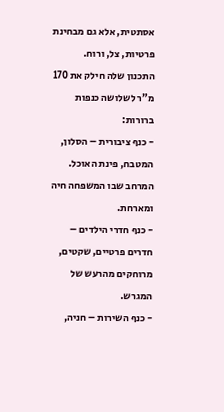אסתטית, אלא גם מבחינת פרטיות, צל, ורוח.
התכנון שלה חילק את 170 מ”ר לשלושה כנפות ברורות:
- כנף ציבורית – הסלון, המטבח, פינת האוכל. המרחב שבו המשפחה חיה ומארחת.
- כנף חדרי הילדים – חדרים פרטיים, שקטים, מרוחקים מהרעש של המגרש.
- כנף השירות – חניה,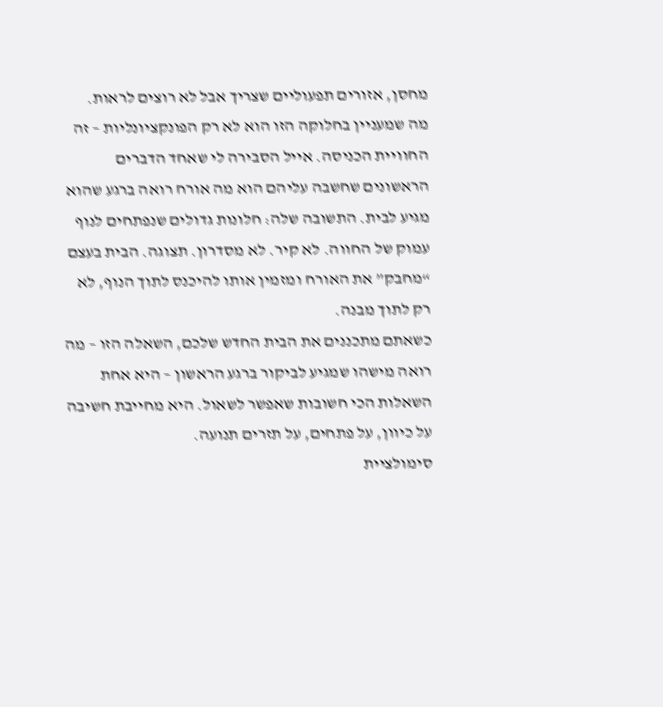מחסן, אזורים תפעוליים שצריך אבל לא רוצים לראות.
מה שמעניין בחלוקה הזו הוא לא רק הפונקציונליות – זה החוויית הכניסה. אייל הסבירה לי שאחד הדברים הראשונים שחשבה עליהם הוא מה אורח רואה ברגע שהוא מגיע לבית. התשובה שלה: חלונות גדולים שנפתחים לנוף עמוק של החווה. לא קיר. לא מסדרון. תצוגה. הבית בעצם “מחבק” את האורח ומזמין אותו להיכנס לתוך הנוף, לא רק לתוך מבנה.
כשאתם מתכננים את הבית החדש שלכם, השאלה הזו – מה רואה מישהו שמגיע לביקור ברגע הראשון – היא אחת השאלות הכי חשובות שאפשר לשאול. היא מחייבת חשיבה על כיוון, על פתחים, על תזרים תנועה.
סימולציית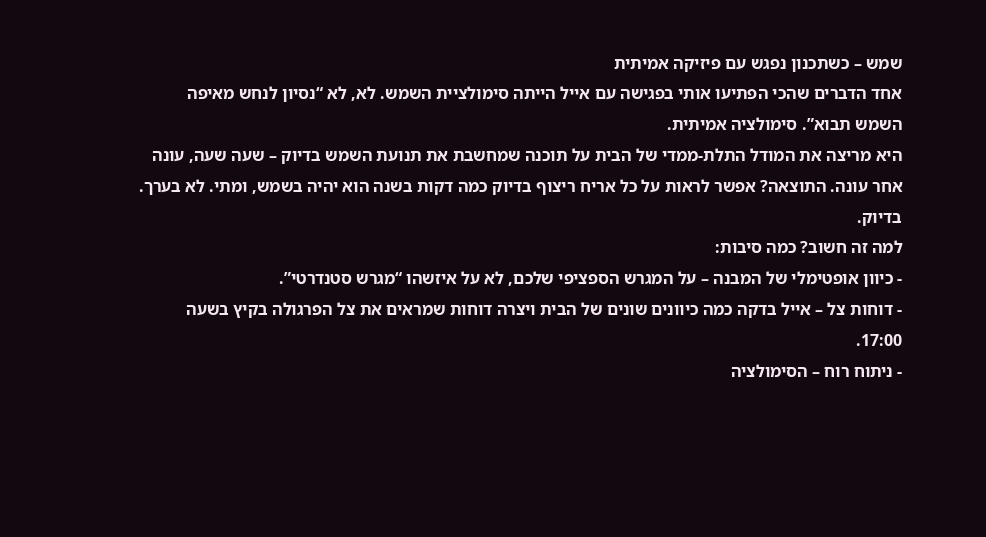שמש – כשתכנון נפגש עם פיזיקה אמיתית
אחד הדברים שהכי הפתיעו אותי בפגישה עם אייל הייתה סימולציית השמש. לא, לא “נסיון לנחש מאיפה השמש תבוא”. סימולציה אמיתית.
היא מריצה את המודל התלת-ממדי של הבית על תוכנה שמחשבת את תנועת השמש בדיוק – שעה שעה, עונה אחר עונה. התוצאה? אפשר לראות על כל אריח ריצוף בדיוק כמה דקות בשנה הוא יהיה בשמש, ומתי. לא בערך. בדיוק.
למה זה חשוב? כמה סיבות:
- כיוון אופטימלי של המבנה – על המגרש הספציפי שלכם, לא על איזשהו “מגרש סטנדרטי”.
- דוחות צל – אייל בדקה כמה כיוונים שונים של הבית ויצרה דוחות שמראים את צל הפרגולה בקיץ בשעה 17:00.
- ניתוח רוח – הסימולציה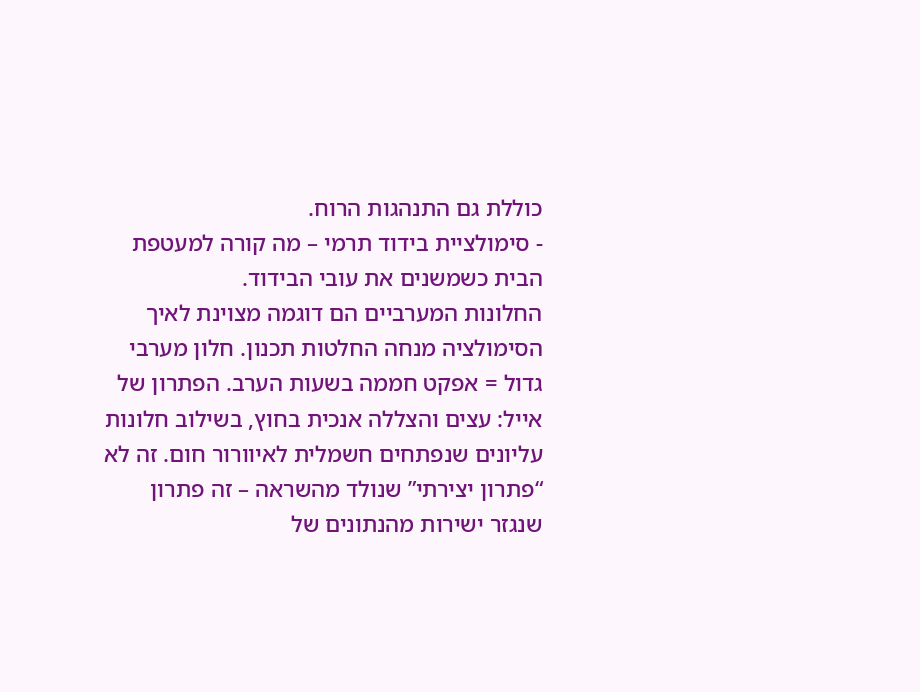כוללת גם התנהגות הרוח.
- סימולציית בידוד תרמי – מה קורה למעטפת הבית כשמשנים את עובי הבידוד.
החלונות המערביים הם דוגמה מצוינת לאיך הסימולציה מנחה החלטות תכנון. חלון מערבי גדול = אפקט חממה בשעות הערב. הפתרון של אייל: עצים והצללה אנכית בחוץ, בשילוב חלונות עליונים שנפתחים חשמלית לאיוורור חום. זה לא “פתרון יצירתי” שנולד מהשראה – זה פתרון שנגזר ישירות מהנתונים של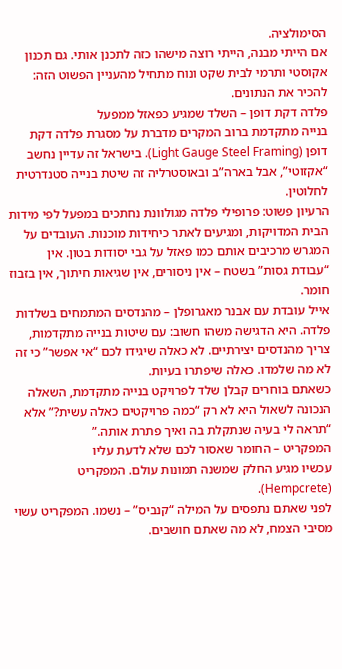הסימולציה.
אם הייתי מבנה, הייתי רוצה מישהו כזה לתכנן אותי. גם תכנון אקוסטי ותרמי לבית שקט ונוח מתחיל מהעניין הפשוט הזה: להכיר את הנתונים.
פלדה דקת דופן – השלד שמגיע כפאזל ממפעל
בנייה מתקדמת ברוב המקרים מדברת על מסגרת פלדה דקת דופן (Light Gauge Steel Framing). בישראל זה עדיין נחשב “אקזוטי”, אבל בארה”ב ובאוסטרליה זה שיטת בנייה סטנדרטית לחלוטין.
הרעיון פשוט: פרופילי פלדה מגולוונת נחתכים במפעל לפי מידות הבית המדויקות, ומגיעים לאתר כיחידות מוכנות. העובדים על המגרש מרכיבים אותם כמו פאזל על גבי יסודות בטון. אין “עבודת גסות” בשטח – אין ניסורים, אין שגיאות חיתוך, אין בזבוז חומר.
אייל עובדת עם אבנר מאגרופלן – מהנדסים המתמחים בשלדות פלדה. היא הדגישה משהו חשוב: עם שיטות בנייה מתקדמות, צריך מהנדסים יצירתיים. לא כאלה שיגידו לכם “אי אפשר” כי זה לא מה שלמדו. כאלה שיפתרו בעיות.
כשאתם בוחרים קבלן שלד לפרויקט בנייה מתקדמת, השאלה הנכונה לשאול היא לא רק “כמה פרויקטים כאלה עשית?” אלא “תראה לי בעיה שנתקלת בה ואיך פתרת אותה.”
המפקריט – החומר שאסור לכם שלא לדעת עליו
עכשיו מגיע החלק שמשנה תמונות עולם. המפקריט (Hempcrete).
לפני שאתם נתפסים על המילה “קנביס” – נשמו. המפקריט עשוי מסיבי הצמח, לא מה שאתם חושבים.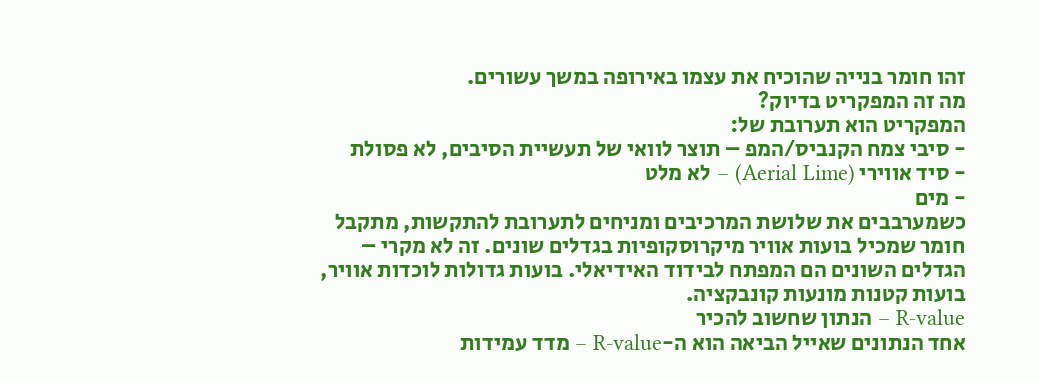זהו חומר בנייה שהוכיח את עצמו באירופה במשך עשורים.
מה זה המפקריט בדיוק?
המפקריט הוא תערובת של:
- סיבי צמח הקנביס/המפ – תוצר לוואי של תעשיית הסיבים, לא פסולת
- סיד אווירי (Aerial Lime) – לא מלט
- מים
כשמערבבים את שלושת המרכיבים ומניחים לתערובת להתקשות, מתקבל חומר שמכיל בועות אוויר מיקרוסקופיות בגדלים שונים. זה לא מקרי – הגדלים השונים הם המפתח לבידוד האידיאלי. בועות גדולות לוכדות אוויר, בועות קטנות מונעות קונבקציה.
R-value – הנתון שחשוב להכיר
אחד הנתונים שאייל הביאה הוא ה-R-value – מדד עמידות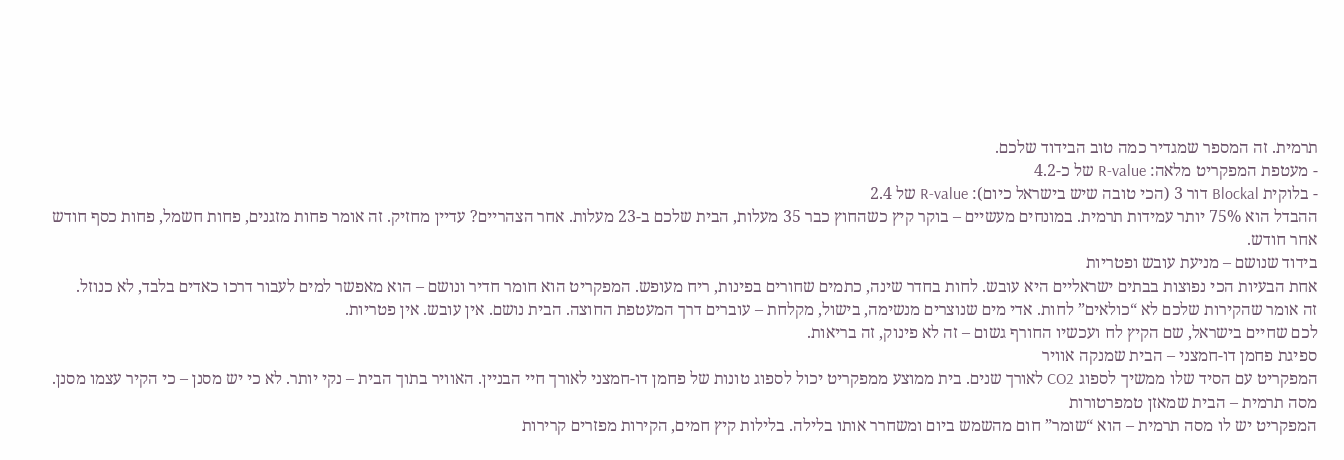תרמית. זה המספר שמגדיר כמה טוב הבידוד שלכם.
- מעטפת המפקריט מלאה: R-value של כ-4.2
- בלוקית Blockal דור 3 (הכי טובה שיש בישראל כיום): R-value של 2.4
ההבדל הוא 75% יותר עמידות תרמית. במונחים מעשיים – בוקר קיץ כשהחוץ כבר 35 מעלות, הבית שלכם ב-23 מעלות. אחר הצהריים? עדיין מחזיק. זה אומר פחות מזגנים, פחות חשמל, פחות כסף חודש אחר חודש.
בידוד שנושם – מניעת עובש ופטריות
אחת הבעיות הכי נפוצות בבתים ישראליים היא עובש. לחות בחדר שינה, כתמים שחורים בפינות, ריח מעופש. המפקריט הוא חומר חדיר ונושם – הוא מאפשר למים לעבור דרכו כאדים בלבד, לא כנוזל.
זה אומר שהקירות שלכם לא “כולאים” לחות. אדי מים שנוצרים מנשימה, בישול, מקלחת – עוברים דרך המעטפת החוצה. הבית נושם. אין עובש. אין פטריות.
לכם שחיים בישראל, שם הקיץ לח ועכשיו החורף גשום – זה לא פינוק, זה בריאות.
ספיגת פחמן דו-חמצני – הבית שמנקה אוויר
המפקריט עם הסיד שלו ממשיך לספוג CO2 לאורך שנים. בית ממוצע ממפקריט יכול לספוג טונות של פחמן דו-חמצני לאורך חיי הבניין. האוויר בתוך הבית – נקי יותר. לא כי יש מסנן – כי הקיר עצמו מסנן.
מסה תרמית – הבית שמאזן טמפרטורות
המפקריט יש לו מסה תרמית – הוא “שומר” חום מהשמש ביום ומשחרר אותו בלילה. בלילות קיץ חמים, הקירות מפזרים קרירות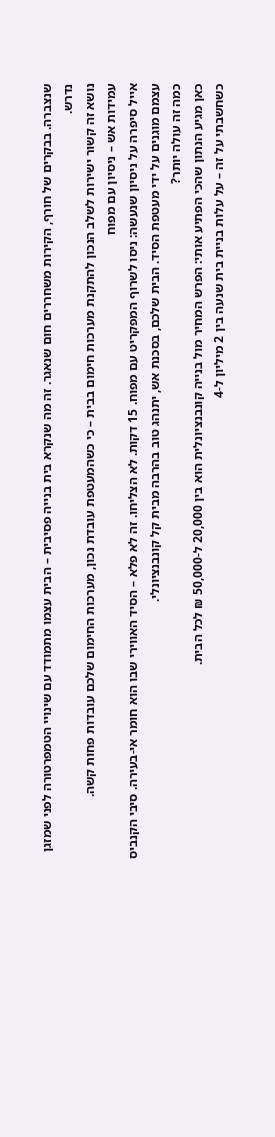שנצברה. בבקרים של חורף, הקירות משחררים חום שנאגר. זה מה שנקרא בית בנייה פסיבית – הבית עצמו מתמודד עם שינויי הטמפרטורה לפני שמזגן נדרש.
נושא זה קשור ישירות לשלב הנכון להתקנת מערכות חימום בבית – כי כשהמעטפת עובדת נכון, מערכות החימום שלכם עובדות פחות קשה.
עמידות אש – ניסיון עם מפוח
אייל סיפרה על ניסיון שנעשה: ניסו לשרוף המפקריט עם מפוח. 15 דקות. לא הצליחו. זה לא פלא – הסיד האווירי שבו הוא חומר אי-בעירה. סיבי הקנביס עצמם מוגנים על ידי מעטפת הסיד. הבית שלכם, בסכנת אש, יתנהג טוב בהרבה מבית קל קונבנציונלי.
כמה זה עולה יותר?
כאן מגיע הנתון שהכי הפתיע אותי: הפרש המחיר מול בנייה קונבנציונלית הוא בין 20,000 ל-50,000 ₪ לכל הבית.
כשחשבתי על זה – על עלות בניית בית שנעה בין 2 מיליון ל-4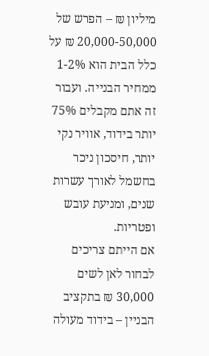מיליון ₪ – הפרש של 20,000-50,000 ₪ על כלל הבית הוא 1-2% ממחיר הבנייה. ועבור זה אתם מקבלים 75% יותר בידוד, אוויר נקי יותר, חיסכון ניכר בחשמל לאורך עשרות שנים, ומניעת עובש ופטריות.
אם הייתם צריכים לבחור לאן לשים 30,000 ₪ בתקציב הבניין – בידוד מעולה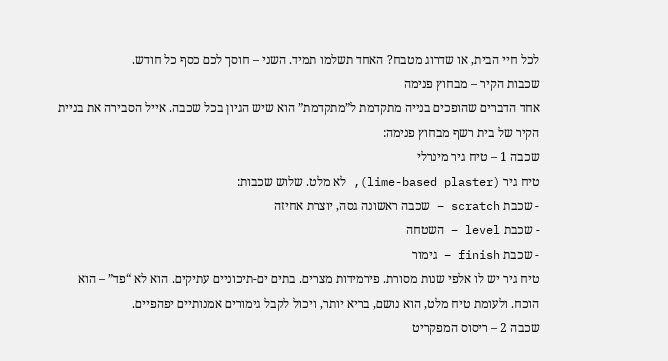לכל חיי הבית, או שדרוג מטבח? האחד תשלמו תמיד. השני – חוסך לכם כסף כל חודש.
שכבות הקיר – מבחוץ פנימה
אחד הדברים שהופכים בנייה מתקדמת ל”מתקדמת” הוא שיש הגיון בכל שכבה. אייל הסבירה את בניית הקיר של בית רשף מבחוץ פנימה:
שכבה 1 – טיח גיר מינרלי
טיח גיר (lime-based plaster), לא מלט. שלוש שכבות:
- שכבת scratch – שכבה ראשונה גסה, יוצרת אחיזה
- שכבת level – השטחה
- שכבת finish – גימור
טיח גיר יש לו אלפי שנות מסורת. פירמידות מצרים. בתים ים-תיכוניים עתיקים. הוא לא “פד” – הוא הוכח. ולעומת טיח מלט, הוא נושם, בריא יותר, ויכול לקבל גימורים אמנותיים יפהפיים.
שכבה 2 – ריסוס המפקריט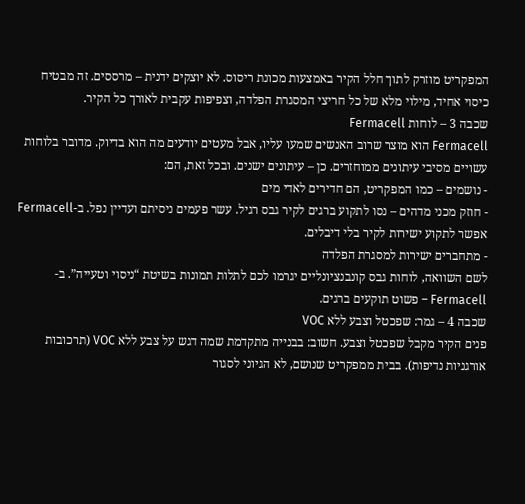המפקריט מוזרק לתוך חלל הקיר באמצעות מכונת ריסוס. לא יוצקים ידנית – מרססים. זה מבטיח כיסוי אחיד, מילוי מלא של כל חריצי המסגרת הפלדה, וצפיפות עקבית לאורך כל הקיר.
שכבה 3 – לוחות Fermacell
Fermacell הוא מוצר שרוב האנשים שמעו עליו, אבל מעטים יודעים מה הוא בדיוק. מדובר בלוחות עשויים מסיבי עיתונים ממוחזרים. כן – עיתונים ישנים. ובכל זאת, הם:
- נושמים – כמו המפקריט, הם חדירים לאדי מים
- חוזק מכני מדהים – נסו לתקוע ברגים לקיר גבס רגיל. עשר פעמים ניסיתם ועדיין נפל. ב-Fermacell אפשר לתקוע ישירות לקיר בלי דיבלים.
- מתחברים ישירות למסגרת הפלדה
לשם השוואה, לוחות גבס קונבנציונליים יגרמו לכם לתלות תמונות בשיטת “ניסוי וטעייה”. ב-Fermacell – פשוט תוקעים ברגים.
שכבה 4 – גמר: שפכטל וצבע ללא VOC
פנים הקיר מקבל שפכטל וצבע. חשוב: בבנייה מתקדמת שמה דגש על צבע ללא VOC (תרכובות אורגניות נדיפות). בבית ממפקריט שנושם, לא הגיוני לסגור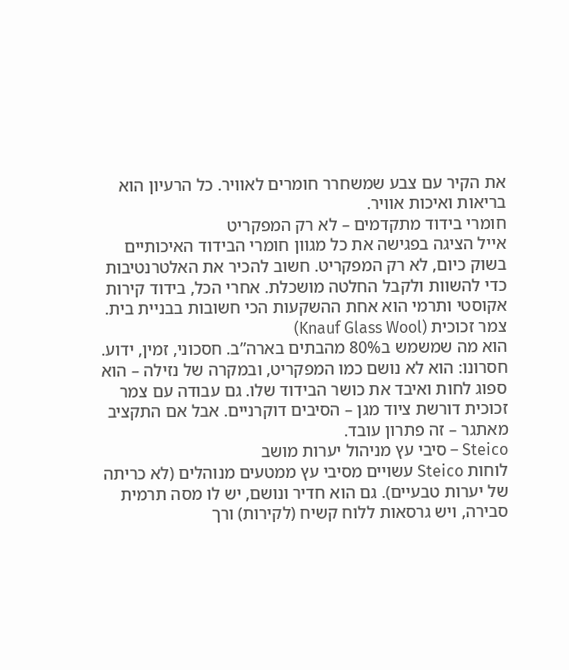את הקיר עם צבע שמשחרר חומרים לאוויר. כל הרעיון הוא בריאות ואיכות אוויר.
חומרי בידוד מתקדמים – לא רק המפקריט
אייל הציגה בפגישה את כל מגוון חומרי הבידוד האיכותיים בשוק כיום, לא רק המפקריט. חשוב להכיר את האלטרנטיבות כדי להשוות ולקבל החלטה מושכלת. אחרי הכל, בידוד קירות אקוסטי ותרמי הוא אחת ההשקעות הכי חשובות בבניית בית.
צמר זכוכית (Knauf Glass Wool)
הוא מה שמשמש ב80% מהבתים בארה”ב. חסכוני, זמין, ידוע. חסרונו: הוא לא נושם כמו המפקריט, ובמקרה של נזילה – הוא ספוג לחות ואיבד את כושר הבידוד שלו. גם עבודה עם צמר זכוכית דורשת ציוד מגן – הסיבים דוקרניים. אבל אם התקציב מאתגר – זה פתרון עובד.
Steico – סיבי עץ מניהול יערות מושב
לוחות Steico עשויים מסיבי עץ ממטעים מנוהלים (לא כריתה של יערות טבעיים). גם הוא חדיר ונושם, יש לו מסה תרמית סבירה, ויש גרסאות ללוח קשיח (לקירות) ורך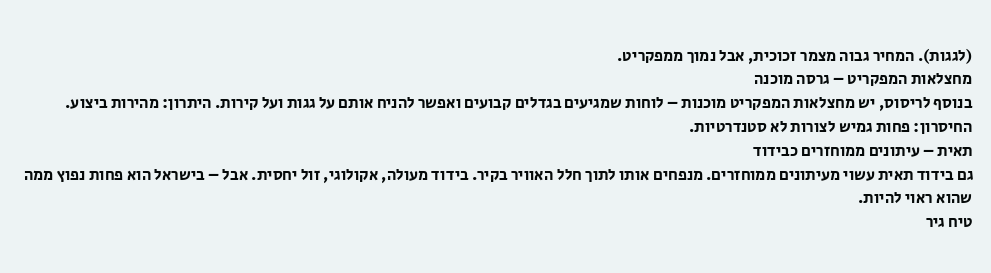(לגגות). המחיר גבוה מצמר זכוכית, אבל נמוך ממפקריט.
מחצלאות המפקריט – גרסה מוכנה
בנוסף לריסוס, יש מחצלאות המפקריט מוכנות – לוחות שמגיעים בגדלים קבועים ואפשר להניח אותם על גגות ועל קירות. היתרון: מהירות ביצוע. החיסרון: פחות גמיש לצורות לא סטנדרטיות.
תאית – עיתונים ממוחזרים כבידוד
גם בידוד תאית עשוי מעיתונים ממוחזרים. מנפחים אותו לתוך חלל האוויר בקיר. בידוד מעולה, אקולוגי, זול יחסית. אבל – בישראל הוא פחות נפוץ ממה שהוא ראוי להיות.
טיח גיר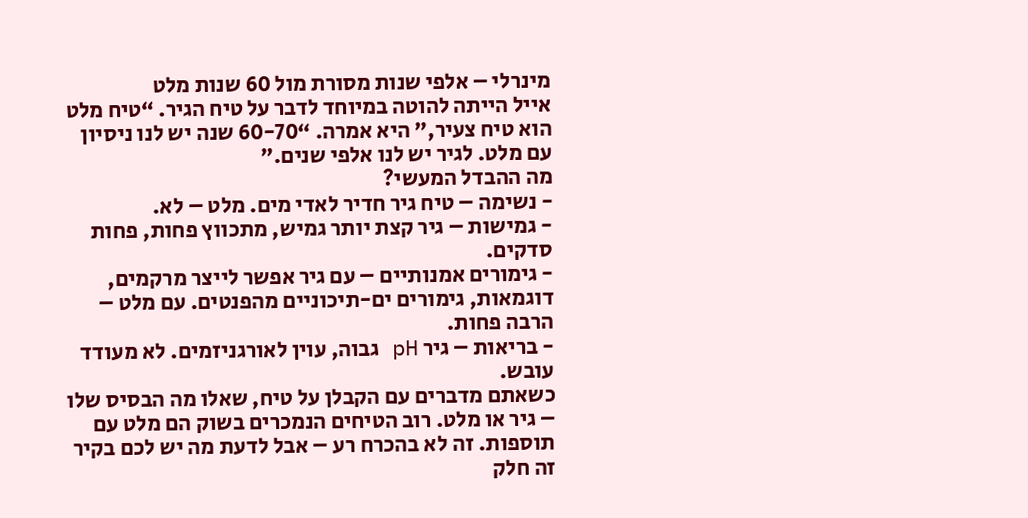מינרלי – אלפי שנות מסורת מול 60 שנות מלט
אייל הייתה להוטה במיוחד לדבר על טיח הגיר. “טיח מלט הוא טיח צעיר,” היא אמרה. “60-70 שנה יש לנו ניסיון עם מלט. לגיר יש לנו אלפי שנים.”
מה ההבדל המעשי?
- נשימה – טיח גיר חדיר לאדי מים. מלט – לא.
- גמישות – גיר קצת יותר גמיש, מתכווץ פחות, פחות סדקים.
- גימורים אמנותיים – עם גיר אפשר לייצר מרקמים, דוגמאות, גימורים ים-תיכוניים מהפנטים. עם מלט – הרבה פחות.
- בריאות – גיר pH גבוה, עוין לאורגניזמים. לא מעודד עובש.
כשאתם מדברים עם הקבלן על טיח, שאלו מה הבסיס שלו – גיר או מלט. רוב הטיחים הנמכרים בשוק הם מלט עם תוספות. זה לא בהכרח רע – אבל לדעת מה יש לכם בקיר זה חלק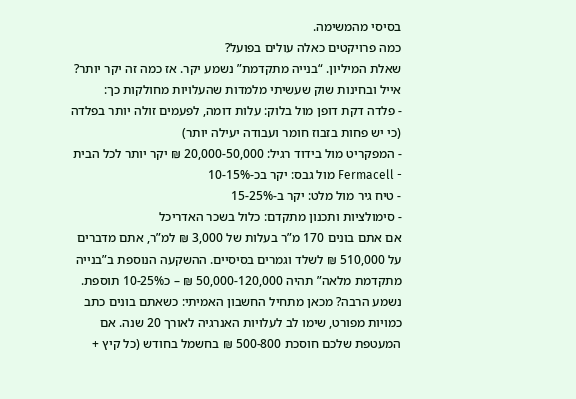בסיסי מהמשימה.
כמה פרויקטים כאלה עולים בפועל?
שאלת המיליון. “בנייה מתקדמת” נשמע יקר. אז כמה זה יקר יותר?
אייל ובחינות שוק שעשיתי מלמדות שהעלויות מחולקות כך:
- פלדה דקת דופן מול בלוק: עלות דומה, לפעמים זולה יותר בפלדה (כי יש פחות בזבוז חומר ועבודה יעילה יותר)
- המפקריט מול בידוד רגיל: 20,000-50,000 ₪ יקר יותר לכל הבית
- Fermacell מול גבס: יקר בכ-10-15%
- טיח גיר מול מלט: יקר ב-15-25%
- סימולציות ותכנון מתקדם: כלול בשכר האדריכל
אם אתם בונים 170 מ”ר בעלות של 3,000 ₪ למ”ר, אתם מדברים על 510,000 ₪ לשלד וגמרים בסיסיים. ההשקעה הנוספת ב”בנייה מתקדמת מלאה” תהיה 50,000-120,000 ₪ – כ10-25% תוספת.
נשמע הרבה? מכאן מתחיל החשבון האמיתי: כשאתם בונים כתב כמויות מפורט, שימו לב לעלויות האנרגיה לאורך 20 שנה. אם המעטפת שלכם חוסכת 500-800 ₪ בחשמל בחודש (כל קיץ +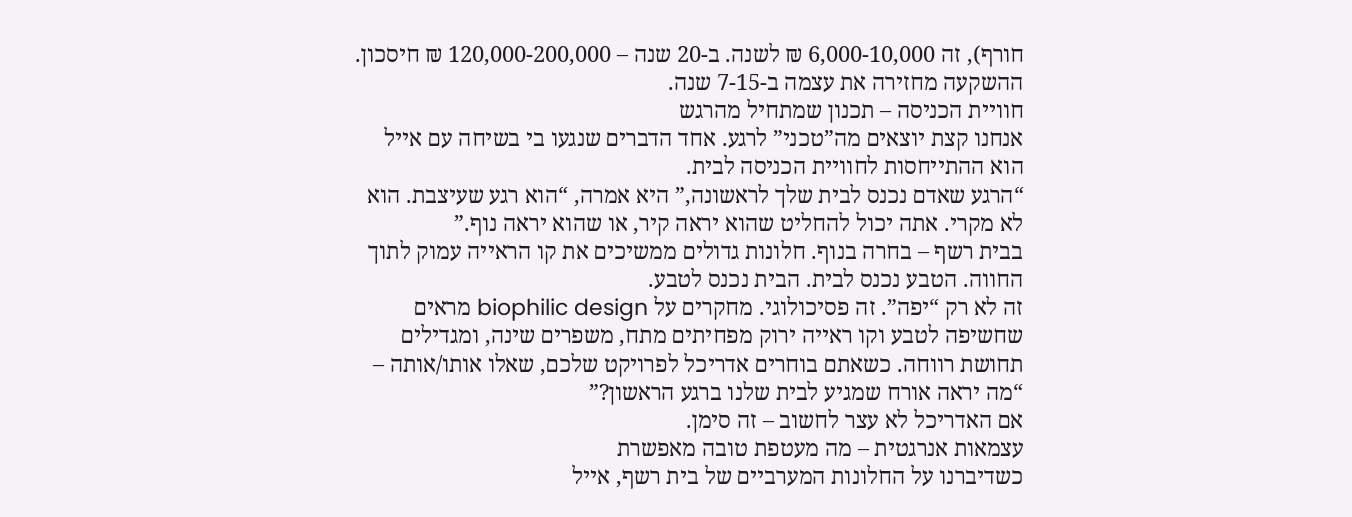חורף), זה 6,000-10,000 ₪ לשנה. ב-20 שנה – 120,000-200,000 ₪ חיסכון. ההשקעה מחזירה את עצמה ב-7-15 שנה.
חוויית הכניסה – תכנון שמתחיל מהרגש
אנחנו קצת יוצאים מה”טכני” לרגע. אחד הדברים שנגעו בי בשיחה עם אייל הוא ההתייחסות לחוויית הכניסה לבית.
“הרגע שאדם נכנס לבית שלך לראשונה,” היא אמרה, “הוא רגע שעיצבת. הוא לא מקרי. אתה יכול להחליט שהוא יראה קיר, או שהוא יראה נוף.”
בבית רשף – בחרה בנוף. חלונות גדולים ממשיכים את קו הראייה עמוק לתוך החווה. הטבע נכנס לבית. הבית נכנס לטבע.
זה לא רק “יפה”. זה פסיכולוגי. מחקרים על biophilic design מראים שחשיפה לטבע וקו ראייה ירוק מפחיתים מתח, משפרים שינה, ומגדילים תחושת רווחה. כשאתם בוחרים אדריכל לפרויקט שלכם, שאלו אותו/אותה – “מה יראה אורח שמגיע לבית שלנו ברגע הראשון?”
אם האדריכל לא עצר לחשוב – זה סימן.
עצמאות אנרגטית – מה מעטפת טובה מאפשרת
כשדיברנו על החלונות המערביים של בית רשף, אייל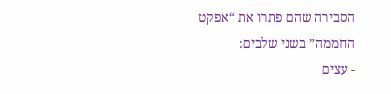הסבירה שהם פתרו את “אפקט החממה” בשני שלבים:
- עצים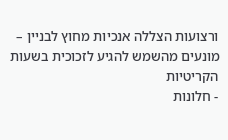ורצועות הצללה אנכיות מחוץ לבניין – מונעים מהשמש להגיע לזכוכית בשעות הקריטיות
- חלונות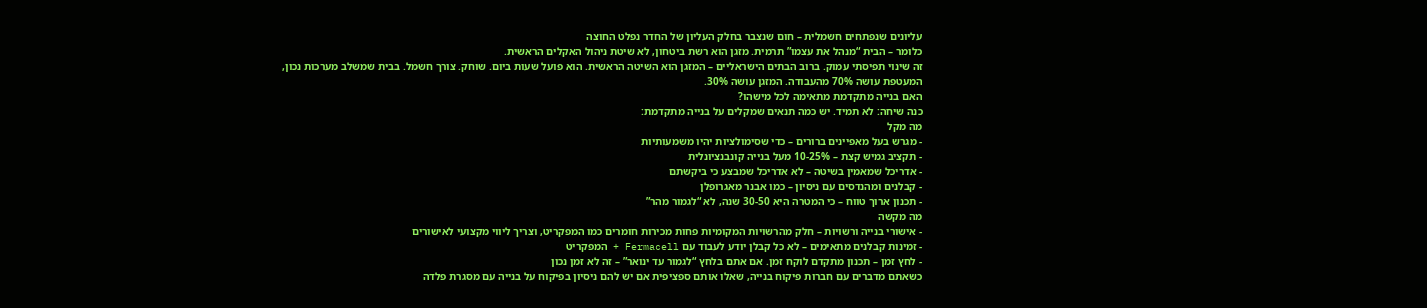עליונים שנפתחים חשמלית – חום שנצבר בחלק העליון של החדר נפלט החוצה
כלומר – הבית “מנהל את עצמו” תרמית. מזגן הוא רשת ביטחון, לא שיטת ניהול האקלים הראשית.
זה שינוי תפיסתי עמוק. ברוב הבתים הישראליים – המזגן הוא השיטה הראשית. הוא פועל שעות ביום. שוחק. צורך חשמל. בבית שמשלב מערכות נכון, המעטפת עושה 70% מהעבודה. המזגן עושה 30%.
האם בנייה מתקדמת מתאימה לכל מישהו?
כנה שיחה: לא תמיד. יש כמה תנאים שמקלים על בנייה מתקדמת:
מה מקל
- מגרש בעל מאפיינים ברורים – כדי שסימולציות יהיו משמעותיות
- תקציב גמיש קצת – 10-25% מעל בנייה קונבנציונלית
- אדריכל שמאמין בשיטה – לא אדריכל שמבצע כי ביקשתם
- קבלנים ומהנדסים עם ניסיון – כמו אבנר מאגרופלן
- תכנון ארוך טווח – כי המטרה היא 30-50 שנה, לא “לגמור מהר”
מה מקשה
- אישורי בנייה ורשויות – חלק מהרשויות המקומיות פחות מכירות חומרים כמו המפקריט, וצריך ליווי מקצועי לאישורים
- זמינות קבלנים מתאימים – לא כל קבלן יודע לעבוד עם Fermacell + המפקריט
- לחץ זמן – תכנון מתקדם לוקח זמן. אם אתם בלחץ “לגמור עד ינואר” – זה לא זמן נכון
כשאתם מדברים עם חברות פיקוח בנייה, שאלו אותם ספציפית אם יש להם ניסיון בפיקוח על בנייה עם מסגרת פלדה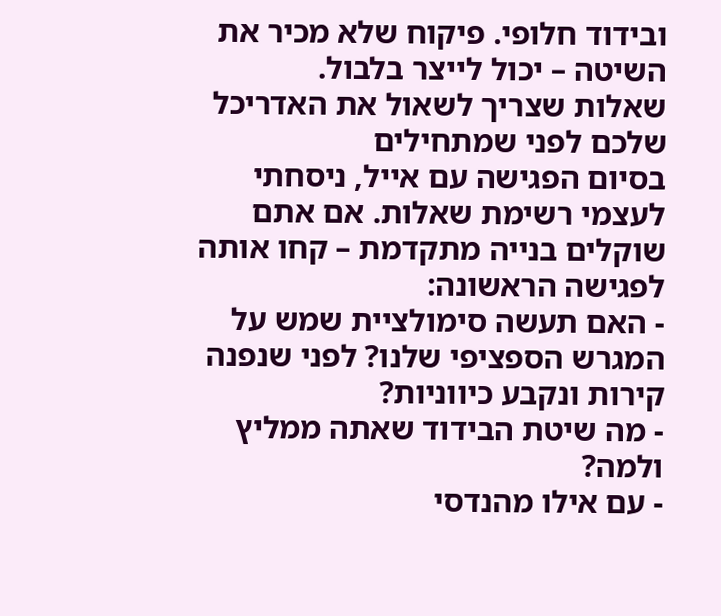ובידוד חלופי. פיקוח שלא מכיר את השיטה – יכול לייצר בלבול.
שאלות שצריך לשאול את האדריכל שלכם לפני שמתחילים
בסיום הפגישה עם אייל, ניסחתי לעצמי רשימת שאלות. אם אתם שוקלים בנייה מתקדמת – קחו אותה לפגישה הראשונה:
- האם תעשה סימולציית שמש על המגרש הספציפי שלנו? לפני שנפנה קירות ונקבע כיווניות?
- מה שיטת הבידוד שאתה ממליץ ולמה?
- עם אילו מהנדסי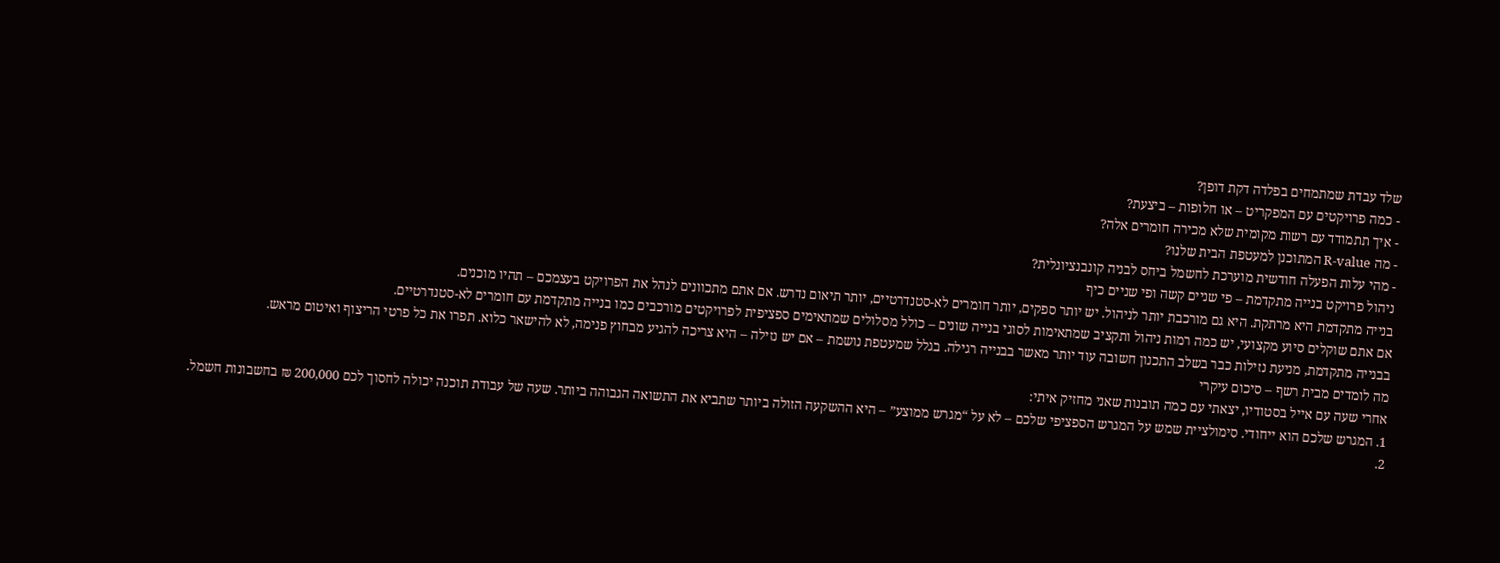שלד עבדת שמתמחים בפלדה דקת דופן?
- כמה פרויקטים עם המפקריט – או חלופות – ביצעת?
- איך תתמודד עם רשות מקומית שלא מכירה חומרים אלה?
- מה R-value המתוכנן למעטפת הבית שלנו?
- מהי עלות הפעלה חודשית מוערכת לחשמל ביחס לבניה קונבנציונלית?
ניהול פרויקט בנייה מתקדמת – פי שניים קשה ופי שניים כיף
בנייה מתקדמת היא מרתקת. היא גם מורכבת יותר לניהול. יש יותר ספקים, יותר חומרים לא-סטנדרטיים, יותר תיאום נדרש. אם אתם מתכוונים לנהל את הפרויקט בעצמכם – תהיו מוכנים.
אם אתם שוקלים סיוע מקצועי, יש כמה רמות ניהול ותקציב שמתאימות לסוגי בנייה שונים – כולל מסלולים שמתאימים ספציפית לפרויקטים מורכבים כמו בנייה מתקדמת עם חומרים לא-סטנדרטיים.
בבנייה מתקדמת, מניעת נזילות כבר בשלב התכנון חשובה עוד יותר מאשר בבנייה רגילה. בגלל שמעטפת נושמת – אם יש נזילה – היא צריכה להגיע מבחוץ פנימה, לא להישאר כלוא. תפרו את כל פרטי הריצוף ואיטום מראש.
מה לומדים מבית רשף – סיכום עיקרי
אחרי שעה עם אייל בסטודיו, יצאתי עם כמה תובנות שאני מחזיק איתי:
1. המגרש שלכם הוא ייחודי. סימולציית שמש על המגרש הספציפי שלכם – לא על “מגרש ממוצע” – היא ההשקעה הזולה ביותר שתביא את התשואה הגבוהה ביותר. שעה של עבודת תוכנה יכולה לחסוך לכם 200,000 ₪ בחשבונות חשמל.
2.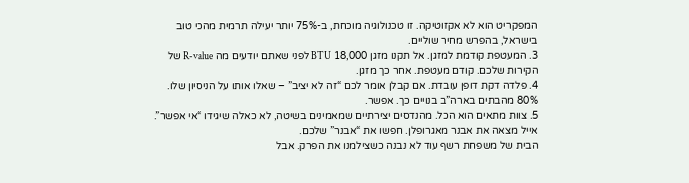המפקריט הוא לא אקזוטיקה. זו טכנולוגיה מוכחת, ב-75% יותר יעילה תרמית מהכי טוב בישראל, בהפרש מחיר שוליים.
3. המעטפת קודמת למזגן. אל תקנו מזגן 18,000 BTU לפני שאתם יודעים מה R-value של הקירות שלכם. קודם מעטפת. אחר כך מזגן.
4. פלדה דקת דופן עובדת. אם קבלן אומר לכם “זה לא יציב” – שאלו אותו על הניסיון שלו. 80% מהבתים בארה”ב בנויים כך. אפשר.
5. צוות מתאים הוא הכל. מהנדסים יצירתיים שמאמינים בשיטה, לא כאלה שיגידו “אי אפשר”. אייל מצאה את אבנר מאגרופלן. חפשו את “אבנר” שלכם.
הבית של משפחת רשף עוד לא נבנה כשצילמנו את הפרק. אבל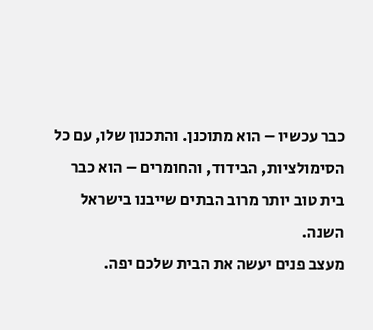כבר עכשיו – הוא מתוכנן. והתכנון שלו, עם כל הסימולציות, הבידוד, והחומרים – הוא כבר בית טוב יותר מרוב הבתים שייבנו בישראל השנה.
מעצב פנים יעשה את הבית שלכם יפה.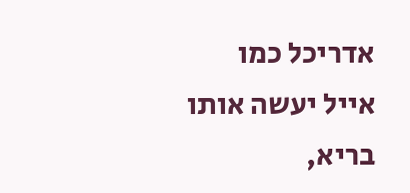אדריכל כמו אייל יעשה אותו בריא,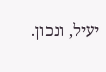יעיל, ונכון.